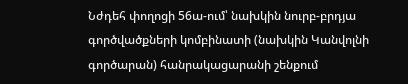Նժդեհ փողոցի 56ա-ում՝ նախկին նուրբ-բրդյա գործվածքների կոմբինատի (նախկին Կանվոլնի գործարան) հանրակացարանի շենքում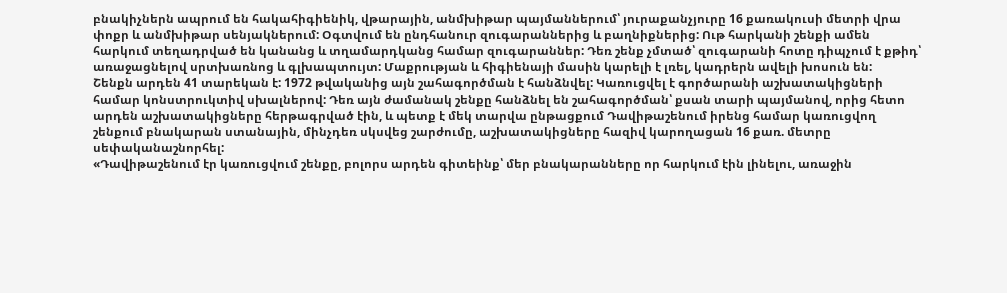բնակիչներն ապրում են հակահիգիենիկ, վթարային, անմխիթար պայմաններում՝ յուրաքանչյուրը 16 քառակուսի մետրի վրա փոքր և անմխիթար սենյակներում: Օգտվում են ընդհանուր զուգարաններից և բաղնիքներից: Ութ հարկանի շենքի ամեն հարկում տեղադրված են կանանց և տղամարդկանց համար զուգարաններ: Դեռ շենք չմտած՝ զուգարանի հոտը դիպչում է քթիդ՝ առաջացնելով սրտխառնոց և գլխապտույտ: Մաքրության և հիգիենայի մասին կարելի է լռել, կադրերն ավելի խոսուն են:
Շենքն արդեն 41 տարեկան է: 1972 թվականից այն շահագործման է հանձնվել: Կառուցվել է գործարանի աշխատակիցների համար կոնստրուկտիվ սխալներով: Դեռ այն ժամանակ շենքը հանձնել են շահագործման՝ քսան տարի պայմանով, որից հետո արդեն աշխատակիցները հերթագրված էին, և պետք է մեկ տարվա ընթացքում Դավիթաշենում իրենց համար կառուցվող շենքում բնակարան ստանային, մինչդեռ սկսվեց շարժումը, աշխատակիցները հազիվ կարողացան 16 քառ. մետրը սեփականաշնորհել:
«Դավիթաշենում էր կառուցվում շենքը, բոլորս արդեն գիտեինք՝ մեր բնակարանները որ հարկում էին լինելու, առաջին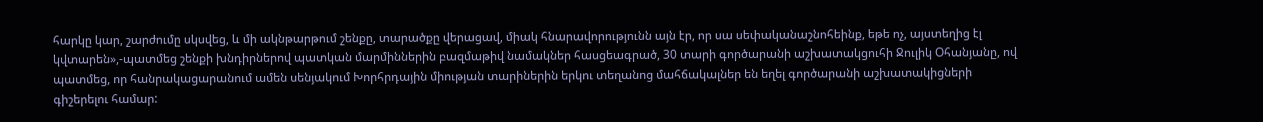հարկը կար, շարժումը սկսվեց, և մի ակնթարթում շենքը, տարածքը վերացավ, միակ հնարավորությունն այն էր, որ սա սեփականաշնոհեինք, եթե ոչ, այստեղից էլ կվտարեն»,-պատմեց շենքի խնդիրներով պատկան մարմիններին բազմաթիվ նամակներ հասցեագրած, 30 տարի գործարանի աշխատակցուհի Ջուլիկ Օհանյանը, ով պատմեց, որ հանրակացարանում ամեն սենյակում Խորհրդային միության տարիներին երկու տեղանոց մահճակալներ են եղել գործարանի աշխատակիցների գիշերելու համար: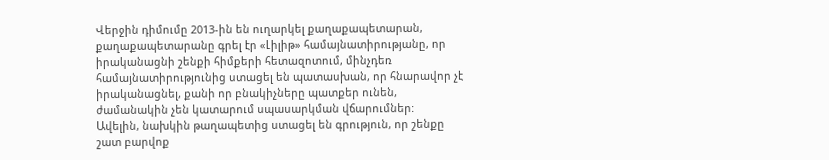Վերջին դիմումը 2013-ին են ուղարկել քաղաքապետարան, քաղաքապետարանը գրել էր «Լիլիթ» համայնատիրությանը, որ իրականացնի շենքի հիմքերի հետազոտում, մինչդեռ համայնատիրությունից ստացել են պատասխան, որ հնարավոր չէ իրականացնել, քանի որ բնակիչները պատքեր ունեն, ժամանակին չեն կատարում սպասարկման վճարումներ:
Ավելին, նախկին թաղապետից ստացել են գրություն, որ շենքը շատ բարվոք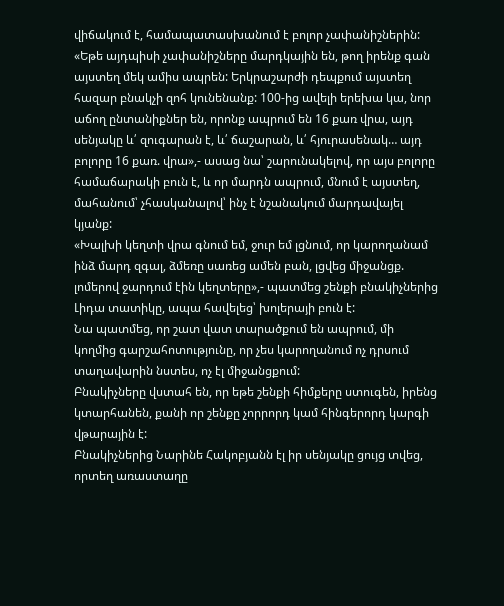վիճակում է, համապատասխանում է բոլոր չափանիշներին:
«Եթե այդպիսի չափանիշները մարդկային են, թող իրենք գան այստեղ մեկ ամիս ապրեն: Երկրաշարժի դեպքում այստեղ հազար բնակչի զոհ կունենանք: 100-ից ավելի երեխա կա, նոր աճող ընտանիքներ են, որոնք ապրում են 16 քառ վրա, այդ սենյակը և՛ զուգարան է, և՛ ճաշարան, և՛ հյուրասենակ… այդ բոլորը 16 քառ. վրա»,- ասաց նա՝ շարունակելով, որ այս բոլորը համաճարակի բուն է, և որ մարդն ապրում, մնում է այստեղ, մահանում՝ չհասկանալով՝ ինչ է նշանակում մարդավայել կյանք:
«Խալխի կեղտի վրա գնում եմ, ջուր եմ լցնում, որ կարողանամ ինձ մարդ զգալ, ձմեռը սառեց ամեն բան, լցվեց միջանցք. լոմերով ջարդում էին կեղտերը»,- պատմեց շենքի բնակիչներից Լիդա տատիկը, ապա հավելեց՝ խոլերայի բուն է:
Նա պատմեց, որ շատ վատ տարածքում են ապրում, մի կողմից գարշահոտությունը, որ չես կարողանում ոչ դրսում տաղավարին նստես, ոչ էլ միջանցքում:
Բնակիչները վստահ են, որ եթե շենքի հիմքերը ստուգեն, իրենց կտարհանեն, քանի որ շենքը չորրորդ կամ հինգերորդ կարգի վթարային է:
Բնակիչներից Նարինե Հակոբյանն էլ իր սենյակը ցույց տվեց, որտեղ առաստաղը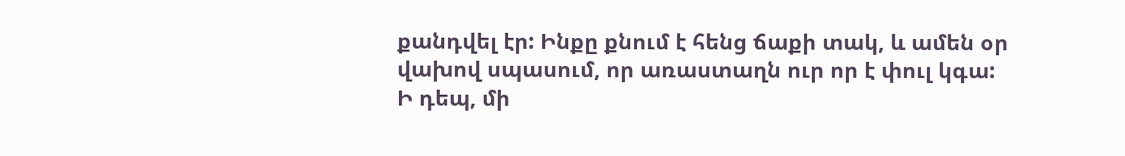քանդվել էր: Ինքը քնում է հենց ճաքի տակ, և ամեն օր վախով սպասում, որ առաստաղն ուր որ է փուլ կգա:
Ի դեպ, մի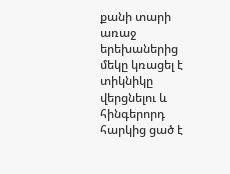քանի տարի առաջ երեխաներից մեկը կռացել է տիկնիկը վերցնելու և հինգերորդ հարկից ցած է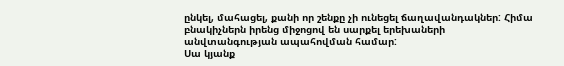ընկել, մահացել, քանի որ շենքը չի ունեցել ճաղավանդակներ: Հիմա բնակիչներն իրենց միջոցով են սարքել երեխաների անվտանգության ապահովման համար:
Սա կյանք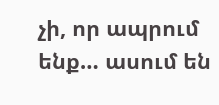չի, որ ապրում ենք… ասում են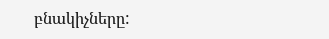բնակիչները: